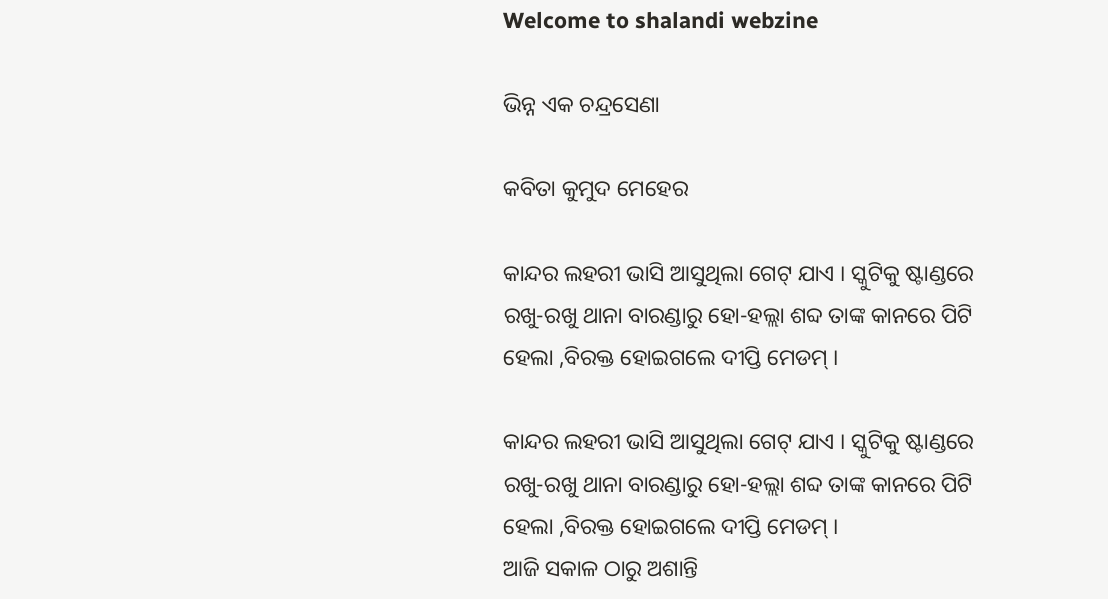Welcome to shalandi webzine

ଭିନ୍ନ ଏକ ଚନ୍ଦ୍ରସେଣା

କବିତା କୁମୁଦ ମେହେର

କାନ୍ଦର ଲହରୀ ଭାସି ଆସୁଥିଲା ଗେଟ୍ ଯାଏ । ସ୍କୁଟିକୁ ଷ୍ଟାଣ୍ଡରେ ରଖୁ-ରଖୁ ଥାନା ବାରଣ୍ଡାରୁ ହୋ-ହଲ୍ଲା ଶବ୍ଦ ତାଙ୍କ କାନରେ ପିଟି ହେଲା ,ବିରକ୍ତ ହୋଇଗଲେ ଦୀପ୍ତି ମେଡମ୍ ।

କାନ୍ଦର ଲହରୀ ଭାସି ଆସୁଥିଲା ଗେଟ୍ ଯାଏ । ସ୍କୁଟିକୁ ଷ୍ଟାଣ୍ଡରେ ରଖୁ-ରଖୁ ଥାନା ବାରଣ୍ଡାରୁ ହୋ-ହଲ୍ଲା ଶବ୍ଦ ତାଙ୍କ କାନରେ ପିଟି ହେଲା ,ବିରକ୍ତ ହୋଇଗଲେ ଦୀପ୍ତି ମେଡମ୍ ।
ଆଜି ସକାଳ ଠାରୁ ଅଶାନ୍ତି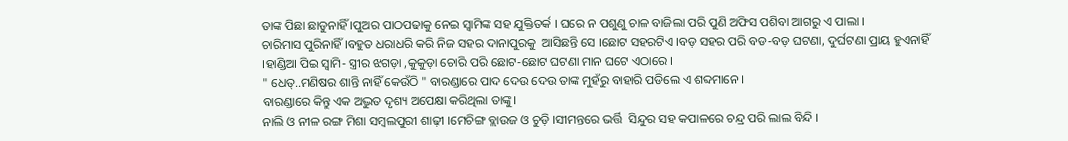ତାଙ୍କ ପିଛା ଛାଡୁନାହିଁ ।ପୁଅର ପାଠପଢାକୁ ନେଇ ସ୍ୱାମିଙ୍କ ସହ ଯୁକ୍ତିତର୍କ । ଘରେ ନ ପଶୁଣୁ ଚାଳ ବାଜିଲା ପରି ପୁଣି ଅଫିସ ପଶିବା ଆଗରୁ ଏ ପାଲା ।
ଚାରିମାସ ପୁରିନାହିଁ ।ବହୁତ ଧରାଧରି କରି ନିଜ ସହର ଦାନାପୁରକୁ  ଆସିଛନ୍ତି ସେ ।ଛୋଟ ସହରଟିଏ ।ବଡ଼ ସହର ପରି ବଡ-ବଡ଼ ଘଟଣା, ଦୁର୍ଘଟଣା ପ୍ରାୟ ହୁଏନାହିଁ ।ହାଣ୍ଡିଆ ପିଇ ସ୍ୱାମି- ସ୍ତ୍ରୀର ଝଗଡ଼ା ,କୁକୁଡ଼ା ଚୋରି ପରି ଛୋଟ-ଛୋଟ ଘଟଣା ମାନ ଘଟେ ଏଠାରେ ।
" ଧେତ୍..ମଣିଷର ଶାନ୍ତି ନାହିଁ କେଉଁଠି " ବାରଣ୍ଡାରେ ପାଦ ଦେଉ ଦେଉ ତାଙ୍କ ମୁହଁରୁ ବାହାରି ପଡିଲେ ଏ ଶବ୍ଦମାନେ ।
ବାରଣ୍ଡାରେ କିନ୍ତୁ ଏକ ଅଦ୍ଭୁତ ଦୃଶ୍ୟ ଅପେକ୍ଷା କରିଥିଲା ତାଙ୍କୁ।
ନାଲି ଓ ନୀଳ ରଙ୍ଗ ମିଶା ସମ୍ବଲପୁରୀ ଶାଢ଼ୀ ।ମେଚିଙ୍ଗ ବ୍ଲାଉଜ ଓ ଚୁଡ଼ି ।ସୀମନ୍ତରେ ଭର୍ତ୍ତି  ସିନ୍ଦୁର ସହ କପାଳରେ ଚନ୍ଦ୍ର ପରି ଲାଲ ବିନ୍ଦି ।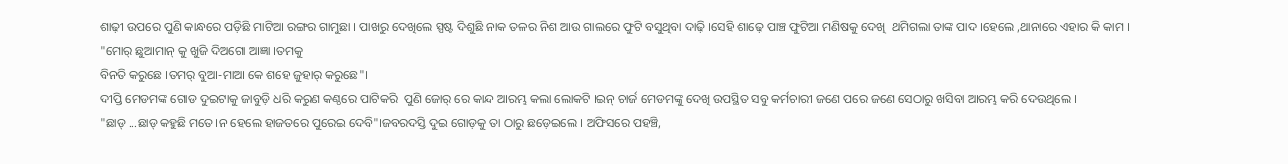ଶାଢ଼ୀ ଉପରେ ପୁଣି କାନ୍ଧରେ ପଡ଼ିଛି ମାଟିଆ ରଙ୍ଗର ଗାମୁଛା । ପାଖରୁ ଦେଖିଲେ ସ୍ପଷ୍ଟ ଦିଶୁଛି ନାକ ତଳର ନିଶ ଆଉ ଗାଲରେ ଫୁଟି ବସୁଥିବା ଦାଢ଼ି ।ସେହି ଶାଢ଼େ ପାଞ୍ଚ ଫୁଟିଆ ମଣିଷକୁ ଦେଖି  ଥମିଗଲା ତାଙ୍କ ପାଦ ।ହେଲେ ,ଥାନାରେ ଏହାର କି କାମ ।
"ମୋର୍ ଛୁଆମାନ୍ କୁ ଖୁଜି ଦିଅଗୋ ଆଜ୍ଞା ।ତମକୁ
ବିନତି କରୁଛେ ।ତମର୍ ବୁଆ-ମାଆ କେ ଶହେ ଜୁହାର୍ କରୁଛେ"।
ଦୀପ୍ତି ମେଡମଙ୍କ ଗୋଡ ଦୁଇଟାକୁ ଜାବୁଡ଼ି ଧରି କରୁଣ କଣ୍ଠରେ ପାଟିକରି  ପୁଣି ଜୋର୍ ରେ କାନ୍ଦ ଆରମ୍ଭ କଲା ଲୋକଟି ।ଇନ୍ ଚାର୍ଜ ମେଡମଙ୍କୁ ଦେଖି ଉପସ୍ଥିତ ସବୁ କର୍ମଚାରୀ ଜଣେ ପରେ ଜଣେ ସେଠାରୁ ଖସିବା ଆରମ୍ଭ କରି ଦେଉଥିଲେ ।
"ଛାଡ୍ ...ଛାଡ୍ କହୁଛି ମତେ।ନ ହେଲେ ହାଜତରେ ପୁରେଇ ଦେବି"।ଜବରଦସ୍ତି ଦୁଇ ଗୋଡ଼କୁ ତା ଠାରୁ ଛଡ଼େଇଲେ । ଅଫିସରେ ପହଞ୍ଚି,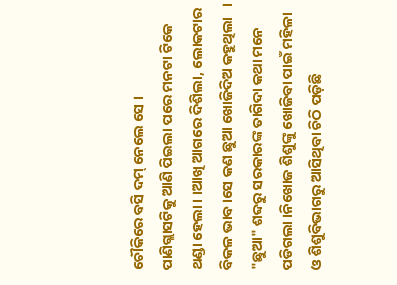ଚୌକିରେ ବସି ଦମ୍ ନେଲେ ସେ ।
ପାଣିଗ୍ଲାସଟିକୁ ଆଣି ପିଇଲା ପରେ ମନଟା ଟିକେ ଥଣ୍ଡା ହେଲା। ।ଆଖି ଆଗରେ ଦିଶିଲା, ଲୋକଟାର ବିକଳ ଭାବ ।ସେ କଣ ଛୁଆ ଖୋଜିଦିଅ କହୁଥିଲା   ।
"ଛୁଆ" ଶବ୍ଦରୁ ସରକାରଙ୍କ ତାଗିଦା କଥା ମନେ ପଡିଗଲା ।ନିଖୋଜ ଶିଶୁଙ୍କୁ ଖୋଜିବା ପାଇଁ ମହିଳା ଓ ଶିଶୁବିଭାଗରୁ ଆସିଥିବା ଚିଠି ପଡ଼ିଛି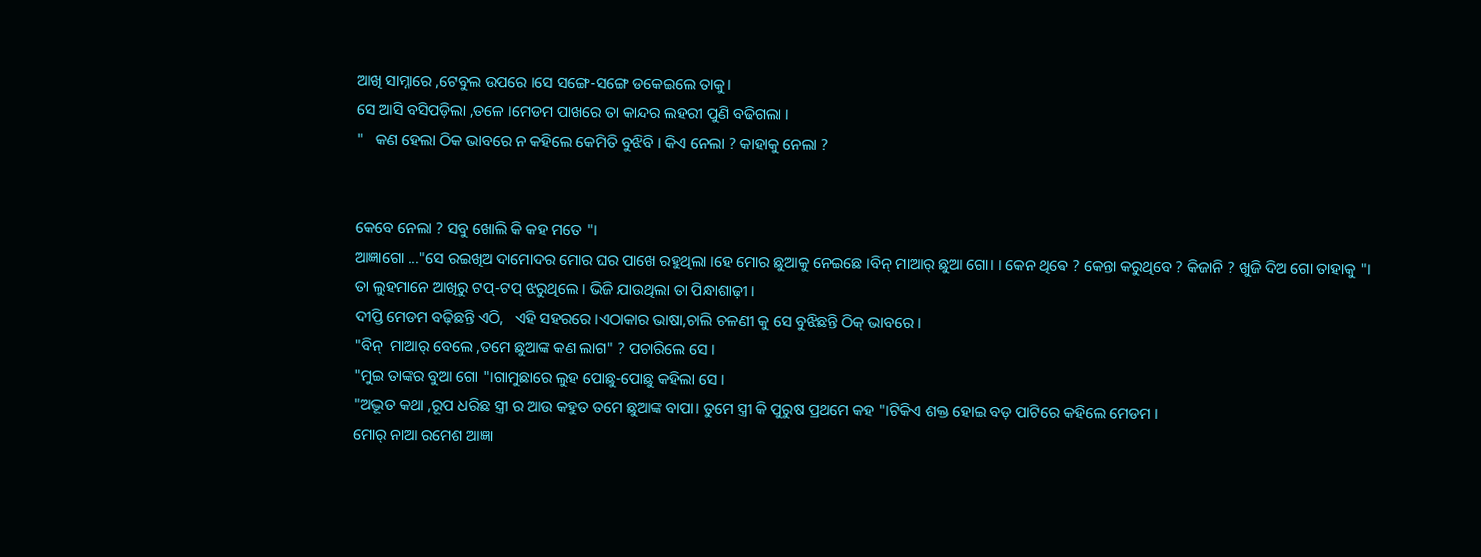ଆଖି ସାମ୍ନାରେ ,ଟେବୁଲ ଉପରେ ।ସେ ସଙ୍ଗେ-ସଙ୍ଗେ ଡକେଇଲେ ତାକୁ।
ସେ ଆସି ବସିପଡ଼ିଲା ,ତଳେ ।ମେଡମ ପାଖରେ ତା କାନ୍ଦର ଲହରୀ ପୁଣି ବଢିଗଲା ।
"   କଣ ହେଲା ଠିକ ଭାବରେ ନ କହିଲେ କେମିତି ବୁଝିବି । କିଏ ନେଲା ? କାହାକୁ ନେଲା ?


କେବେ ନେଲା ? ସବୁ ଖୋଲି କି କହ ମତେ "।
ଆଜ୍ଞାଗୋ ..."ସେ ରଇଖିଅ ଦାମୋଦର ମୋର ଘର ପାଖେ ରହୁଥିଲା ।ହେ ମୋର ଛୁଆକୁ ନେଇଛେ ।ବିନ୍ ମାଆର୍ ଛୁଆ ଗୋ। । କେନ ଥିଵେ ? କେନ୍ତା କରୁଥିବେ ? କିଜାନି ? ଖୁଜି ଦିଅ ଗୋ ତାହାକୁ "।
ତା ଲୁହମାନେ ଆଖିରୁ ଟପ୍-ଟପ୍ ଝରୁଥିଲେ । ଭିଜି ଯାଉଥିଲା ତା ପିନ୍ଧାଶାଢ଼ୀ ।
ଦୀପ୍ତି ମେଡମ ବଢ଼ିଛନ୍ତି ଏଠି,   ଏହି ସହରରେ ।ଏଠାକାର ଭାଷା,ଚାଲି ଚଳଣୀ କୁ ସେ ବୁଝିଛନ୍ତି ଠିକ୍ ଭାବରେ ।
"ବିନ୍  ମାଆର୍ ବେଲେ ,ତମେ ଛୁଆଙ୍କ କଣ ଲାଗ" ? ପଚାରିଲେ ସେ ।
"ମୁଇ ତାଙ୍କର ବୁଆ ଗୋ "।ଗାମୁଛାରେ ଲୁହ ପୋଛୁ-ପୋଛୁ କହିଲା ସେ ।
"ଅଦ୍ଭୂତ କଥା ,ରୂପ ଧରିଛ ସ୍ତ୍ରୀ ର ଆଉ କହୁତ ତମେ ଛୁଆଙ୍କ ବାପା। ତୁମେ ସ୍ତ୍ରୀ କି ପୁରୁଷ ପ୍ରଥମେ କହ "।ଟିକିଏ ଶକ୍ତ ହୋଇ ବଡ଼ ପାଟିରେ କହିଲେ ମେଡମ ।
ମୋର୍ ନାଆ ରମେଶ ଆଜ୍ଞା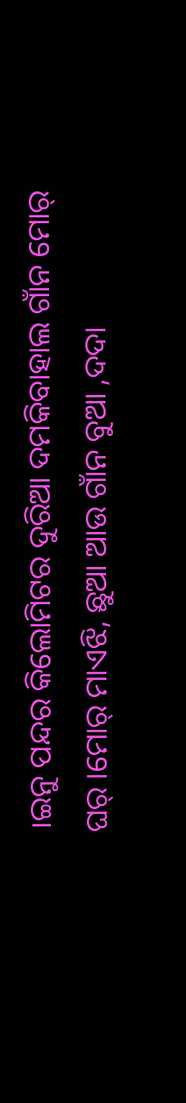।ଇନୁ ପନ୍ଦର କିଲୋମିଟର ଦୁରିଆ ଦମକିବାହାଲ ଗାଁନ ମୋର୍ ଘର୍ ।ମୋର୍ ମାଏଝି, ଛୁଆ ଆଉ ଗାଁନ ବୁଆ ,ଦଦା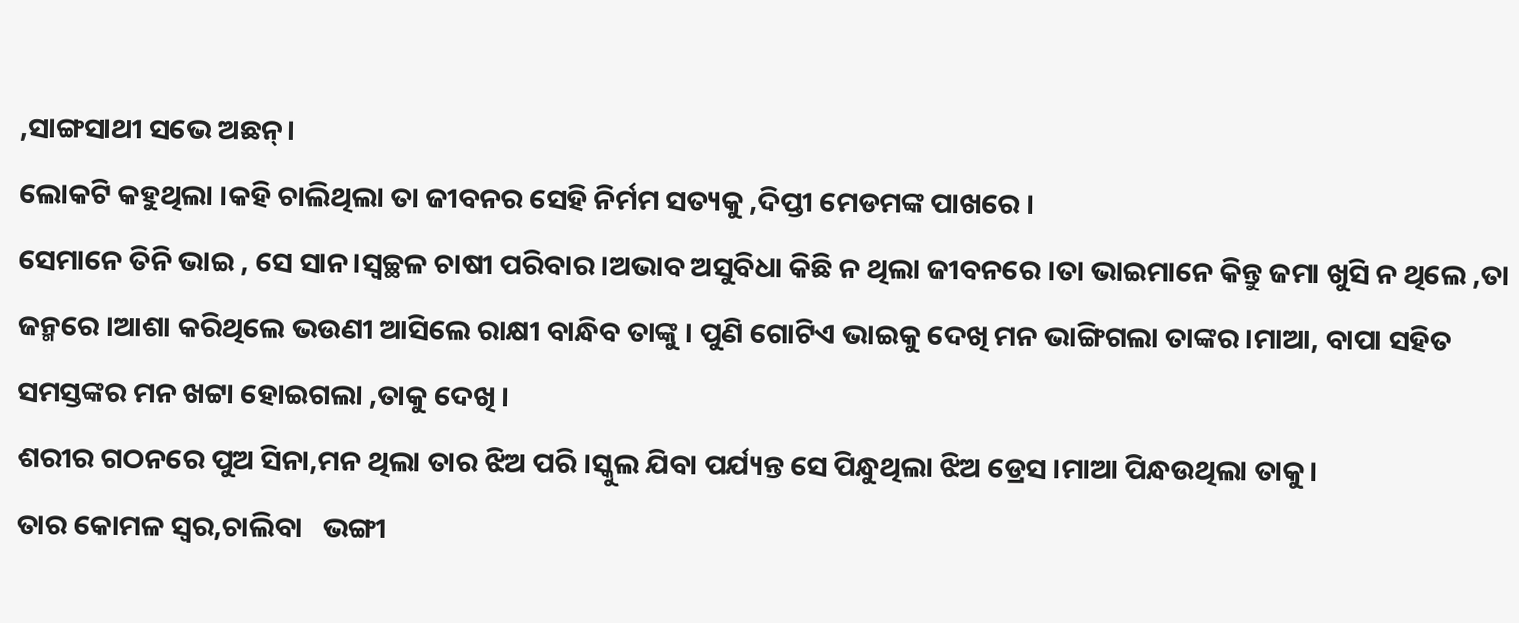,ସାଙ୍ଗସାଥୀ ସଭେ ଅଛନ୍।
ଲୋକଟି କହୁଥିଲା ।କହି ଚାଲିଥିଲା ତା ଜୀବନର ସେହି ନିର୍ମମ ସତ୍ୟକୁ ,ଦିପ୍ତୀ ମେଡମଙ୍କ ପାଖରେ ।
ସେମାନେ ତିନି ଭାଇ , ସେ ସାନ।ସ୍ୱଚ୍ଛଳ ଚାଷୀ ପରିବାର ।ଅଭାବ ଅସୁବିଧା କିଛି ନ ଥିଲା ଜୀବନରେ ।ତା ଭାଇମାନେ କିନ୍ତୁ ଜମା ଖୁସି ନ ଥିଲେ ,ତା ଜନ୍ମରେ ।ଆଶା କରିଥିଲେ ଭଉଣୀ ଆସିଲେ ରାକ୍ଷୀ ବାନ୍ଧିବ ତାଙ୍କୁ । ପୁଣି ଗୋଟିଏ ଭାଇକୁ ଦେଖି ମନ ଭାଙ୍ଗିଗଲା ତାଙ୍କର ।ମାଆ, ବାପା ସହିତ ସମସ୍ତଙ୍କର ମନ ଖଟ୍ଟା ହୋଇଗଲା ,ତାକୁ ଦେଖି ।
ଶରୀର ଗଠନରେ ପୁଅ ସିନା,ମନ ଥିଲା ତାର ଝିଅ ପରି ।ସ୍କୁଲ ଯିବା ପର୍ଯ୍ୟନ୍ତ ସେ ପିନ୍ଧୁଥିଲା ଝିଅ ଡ୍ରେସ ।ମାଆ ପିନ୍ଧଉଥିଲା ତାକୁ।
ତାର କୋମଳ ସ୍ୱର,ଚାଲିବା   ଭଙ୍ଗୀ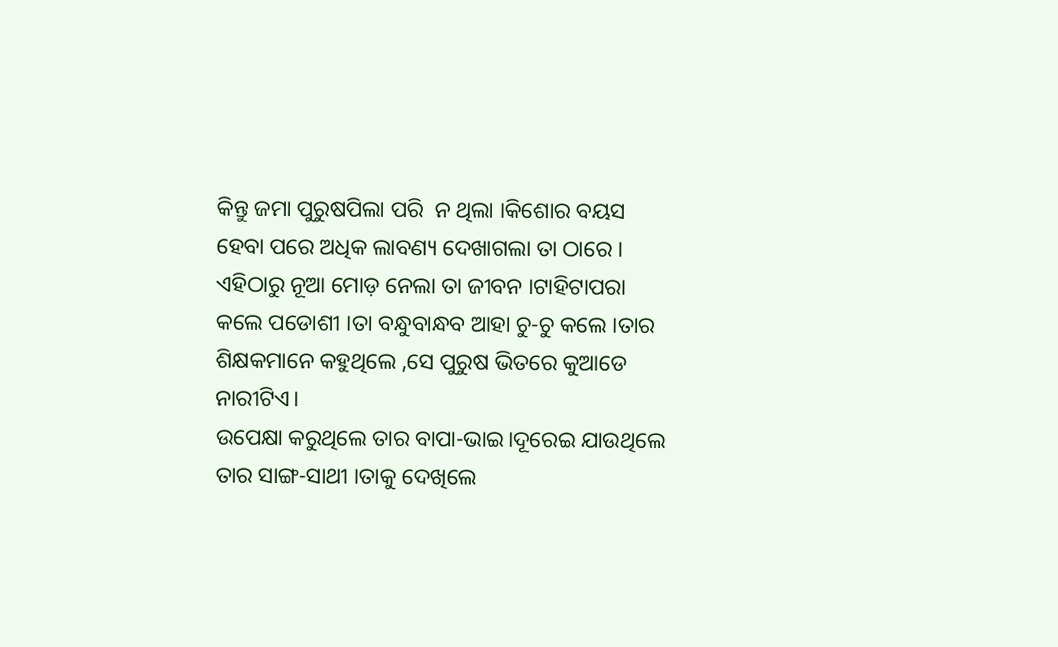କିନ୍ତୁ ଜମା ପୁରୁଷପିଲା ପରି  ନ ଥିଲା ।କିଶୋର ବୟସ ହେବା ପରେ ଅଧିକ ଲାବଣ୍ୟ ଦେଖାଗଲା ତା ଠାରେ ।
ଏହିଠାରୁ ନୂଆ ମୋଡ଼ ନେଲା ତା ଜୀବନ ।ଟାହିଟାପରା କଲେ ପଡୋଶୀ ।ତା ବନ୍ଧୁବାନ୍ଧବ ଆହା ଚୁ-ଚୁ କଲେ ।ତାର ଶିକ୍ଷକମାନେ କହୁଥିଲେ ,ସେ ପୁରୁଷ ଭିତରେ କୁଆଡେ ନାରୀଟିଏ।
ଉପେକ୍ଷା କରୁଥିଲେ ତାର ବାପା-ଭାଇ।ଦୂରେଇ ଯାଉଥିଲେ
ତାର ସାଙ୍ଗ-ସାଥୀ ।ତାକୁ ଦେଖିଲେ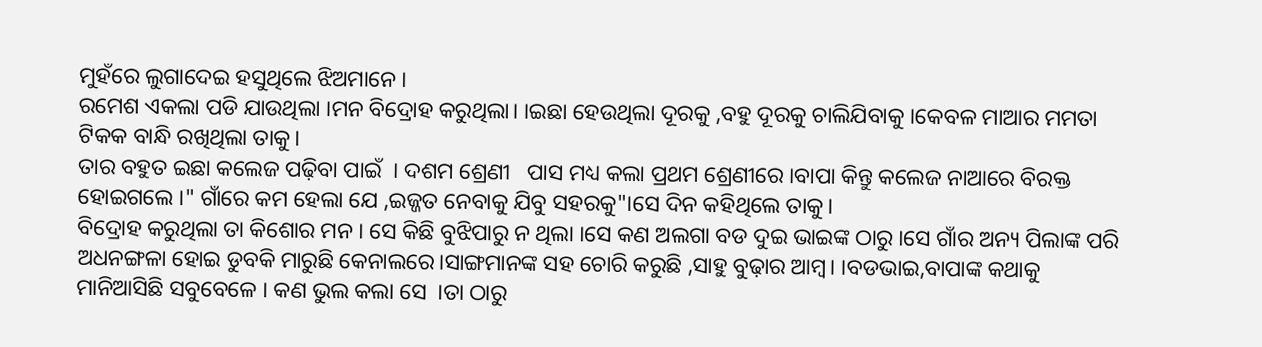ମୁହଁରେ ଲୁଗାଦେଇ ହସୁଥିଲେ ଝିଅମାନେ ।
ରମେଶ ଏକଲା ପଡି ଯାଉଥିଲା ।ମନ ବିଦ୍ରୋହ କରୁଥିଲା। ।ଇଛା ହେଉଥିଲା ଦୂରକୁ ,ବହୁ ଦୂରକୁ ଚାଲିଯିବାକୁ ।କେବଳ ମାଆର ମମତା ଟିକକ ବାନ୍ଧି ରଖିଥିଲା ତାକୁ।
ତାର ବହୁତ ଇଛା କଲେଜ ପଢ଼ିବା ପାଇଁ  । ଦଶମ ଶ୍ରେଣୀ   ପାସ ମଧ୍ୟ କଲା ପ୍ରଥମ ଶ୍ରେଣୀରେ ।ବାପା କିନ୍ତୁ କଲେଜ ନାଆରେ ବିରକ୍ତ ହୋଇଗଲେ ।" ଗାଁରେ କମ ହେଲା ଯେ ,ଇଜ୍ଜତ ନେବାକୁ ଯିବୁ ସହରକୁ"।ସେ ଦିନ କହିଥିଲେ ତାକୁ।
ବିଦ୍ରୋହ କରୁଥିଲା ତା କିଶୋର ମନ । ସେ କିଛି ବୁଝିପାରୁ ନ ଥିଲା ।ସେ କଣ ଅଲଗା ବଡ ଦୁଇ ଭାଇଙ୍କ ଠାରୁ ।ସେ ଗାଁର ଅନ୍ୟ ପିଲାଙ୍କ ପରି ଅଧନଙ୍ଗଳା ହୋଇ ଡୁବକି ମାରୁଛି କେନାଲରେ।ସାଙ୍ଗମାନଙ୍କ ସହ ଚୋରି କରୁଛି ,ସାହୁ ବୁଢ଼ାର ଆମ୍ବ। ।ବଡଭାଇ,ବାପାଙ୍କ କଥାକୁ ମାନିଆସିଛି ସବୁବେଳେ । କଣ ଭୁଲ କଲା ସେ  ।ତା ଠାରୁ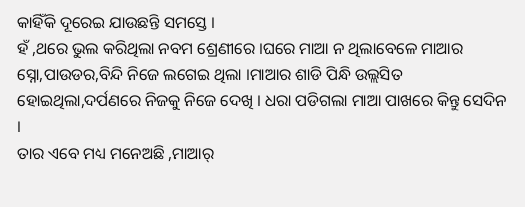କାହିଁକି ଦୂରେଇ ଯାଉଛନ୍ତି ସମସ୍ତେ ।
ହଁ ,ଥରେ ଭୁଲ କରିଥିଲା ନବମ ଶ୍ରେଣୀରେ ।ଘରେ ମାଆ ନ ଥିଲାବେଳେ ମାଆର ସ୍ନୋ,ପାଉଡର,ବିନ୍ଦି ନିଜେ ଲଗେଇ ଥିଲା ।ମାଆର ଶାଡି ପିନ୍ଧି ଉଲ୍ଲସିତ ହୋଇଥିଲା,ଦର୍ପଣରେ ନିଜକୁ ନିଜେ ଦେଖି । ଧରା ପଡିଗଲା ମାଆ ପାଖରେ କିନ୍ତୁ ସେଦିନ ।
ତାର ଏବେ ମଧ୍ୟ ମନେଅଛି ,ମାଆର୍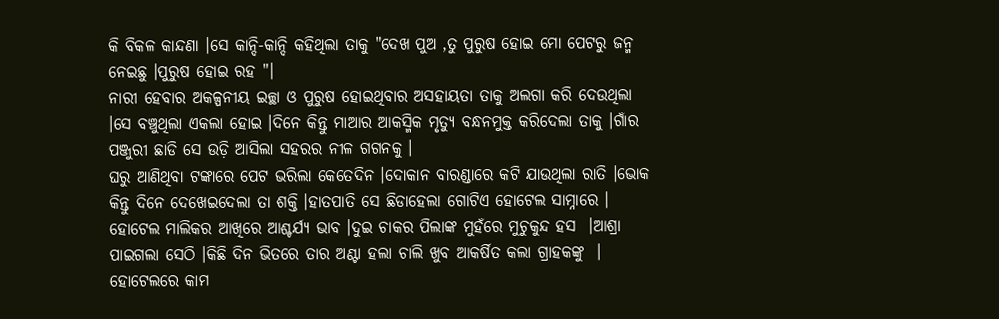କି ବିକଳ କାନ୍ଦଣା ।ସେ କାନ୍ଦି-କାନ୍ଦି କହିଥିଲା ତାକୁ "ଦେଖ ପୁଅ ,ତୁ ପୁରୁଷ ହୋଇ ମୋ ପେଟରୁ ଜନ୍ମ ନେଇଛୁ ।ପୁରୁଷ ହୋଇ ରହ "।
ନାରୀ ହେବାର ଅକଳ୍ପନୀୟ ଇଚ୍ଛା ଓ ପୁରୁଷ ହୋଇଥିବାର ଅସହାୟତା ତାକୁ ଅଲଗା କରି ଦେଉଥିଲା ।ସେ ବଞ୍ଚୁଥିଲା ଏକଲା ହୋଇ ।ଦିନେ କିନ୍ତୁ ମାଆର ଆକସ୍ମିକ ମୃତ୍ଯୁ ବନ୍ଧନମୁକ୍ତ କରିଦେଲା ତାକୁ ।ଗାଁର ପଞ୍ଜୁରୀ ଛାଡି ସେ ଉଡ଼ି ଆସିଲା ସହରର ନୀଳ ଗଗନକୁ ।
ଘରୁ ଆଣିଥିବା ଟଙ୍କାରେ ପେଟ ଭରିଲା କେତେଦିନ ।ଦୋକାନ ବାରଣ୍ଡାରେ କଟି ଯାଉଥିଲା ରାତି ।ଭୋକ କିନ୍ତୁ ଦିନେ ଦେଖେଇଦେଲା ତା ଶକ୍ତି ।ହାତପାତି ସେ ଛିଡାହେଲା ଗୋଟିଏ ହୋଟେଲ ସାମ୍ନାରେ ।
ହୋଟେଲ ମାଲିକର ଆଖିରେ ଆଶ୍ଚର୍ଯ୍ୟ ଭାବ ।ଦୁଇ ଚାକର ପିଲାଙ୍କ ମୁହଁରେ ମୁଚୁକୁନ୍ଦ ହସ  ।ଆଶ୍ରା  ପାଇଗଲା ସେଠି ।କିଛି ଦିନ ଭିତରେ ତାର ଅଣ୍ଟା ହଲା ଚାଲି ଖୁବ ଆକର୍ଷିତ କଲା ଗ୍ରାହକଙ୍କୁ  ।
ହୋଟେଲରେ କାମ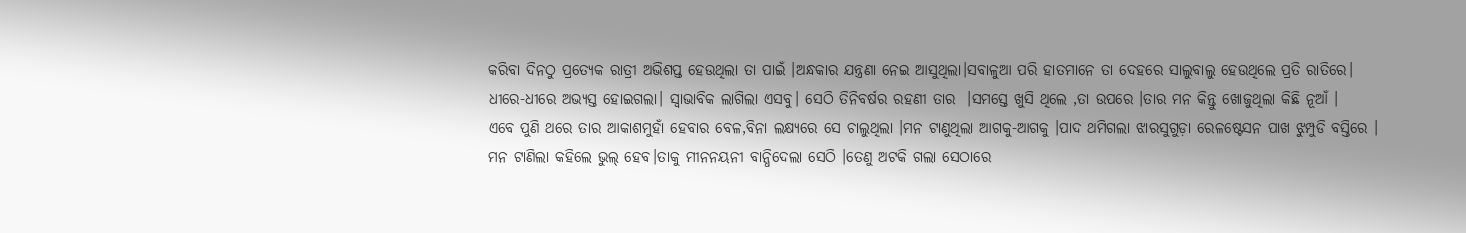କରିବା ଦିନଠୁ ପ୍ରତ୍ୟେକ ରାତ୍ରୀ ଅଭିଶପ୍ତ ହେଉଥିଲା ତା ପାଇଁ ।ଅନ୍ଧକାର ଯନ୍ତ୍ରଣା ନେଇ ଆସୁଥିଲା।ସବାଳୁଆ ପରି ହାତମାନେ ତା ଦେହରେ ସାଲୁବାଲୁ ହେଉଥିଲେ ପ୍ରତି ରାତିରେ।
ଧୀରେ-ଧୀରେ ଅଭ୍ୟସ୍ତ ହୋଇଗଲା। ସ୍ୱାଭାବିକ ଲାଗିଲା ଏସବୁ। ସେଠି ତିନିବର୍ଷର ରହଣୀ ତାର  ।ସମସ୍ତେ ଖୁସି ଥିଲେ ,ତା ଉପରେ ।ତାର ମନ କିନ୍ତୁ ଖୋଜୁଥିଲା କିଛି ନୂଆଁ ।
ଏବେ ପୁଣି ଥରେ ତାର ଆକାଶମୁହାଁ ହେବାର ବେଳ,ବିନା ଲକ୍ଷ୍ୟରେ ସେ ଚାଲୁଥିଲା ।ମନ ଟାଣୁଥିଲା ଆଗକୁ-ଆଗକୁ ।ପାଦ ଥମିଗଲା ଝାରସୁଗୁଡ଼ା ରେଳଷ୍ଟେସନ ପାଖ ଝୁମ୍ପୁଡି ବସ୍ତିରେ ।
ମନ ଟାଣିଲା କହିଲେ ଭୁଲ୍ ହେବ।ତାକୁ ମୀନନୟନୀ ବାନ୍ଧିଦେଲା ସେଠି ।ତେଣୁ ଅଟକି ଗଲା ସେଠାରେ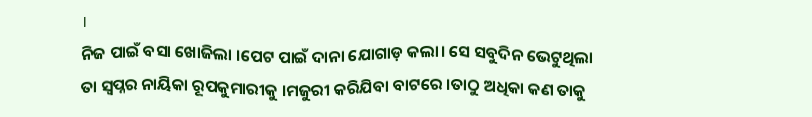।
ନିଜ ପାଇଁ ବସା ଖୋଜିଲା ।ପେଟ ପାଇଁ ଦାନା ଯୋଗାଡ଼ କଲା। ସେ ସବୁଦିନ ଭେଟୁଥିଲା ତା ସ୍ୱପ୍ନର ନାୟିକା ରୂପକୁମାରୀକୁ ।ମଜୁରୀ କରିଯିବା ବାଟରେ ।ତାଠୁ ଅଧିକା କଣ ତାକୁ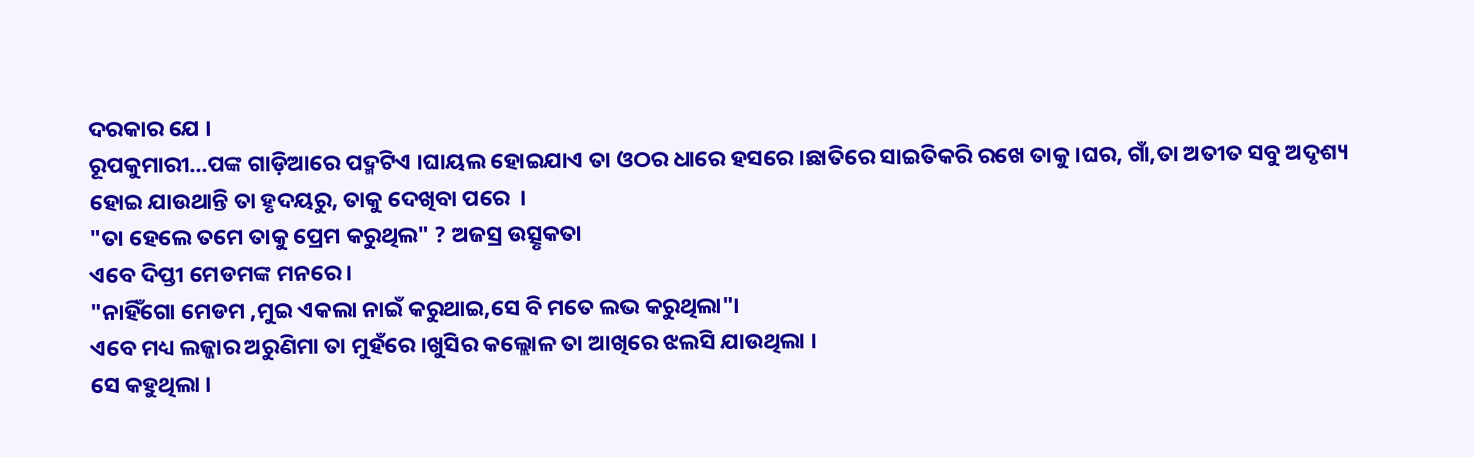ଦରକାର ଯେ ।
ରୂପକୁମାରୀ...ପଙ୍କ ଗାଡ଼ିଆରେ ପଦ୍ମଟିଏ ।ଘାୟଲ ହୋଇଯାଏ ତା ଓଠର ଧାରେ ହସରେ ।ଛାତିରେ ସାଇତିକରି ରଖେ ତାକୁ ।ଘର, ଗାଁ,ତା ଅତୀତ ସବୁ ଅଦୃଶ୍ୟ ହୋଇ ଯାଉଥାନ୍ତି ତା ହୃଦୟରୁ, ତାକୁ ଦେଖିବା ପରେ  ।
"ତା ହେଲେ ତମେ ତାକୁ ପ୍ରେମ କରୁଥିଲ" ? ଅଜସ୍ର ଉତ୍ସୃକତା
ଏବେ ଦିପ୍ତୀ ମେଡମଙ୍କ ମନରେ ।
"ନାହିଁଗୋ ମେଡମ ,ମୁଇ ଏକଲା ନାଇଁ କରୁଥାଇ,ସେ ବି ମତେ ଲଭ କରୁଥିଲା"।
ଏବେ ମଧ୍ୟ ଲଜ୍ଜାର ଅରୁଣିମା ତା ମୁହଁରେ ।ଖୁସିର କଲ୍ଲୋଳ ତା ଆଖିରେ ଝଲସି ଯାଉଥିଲା ।
ସେ କହୁଥିଲା ।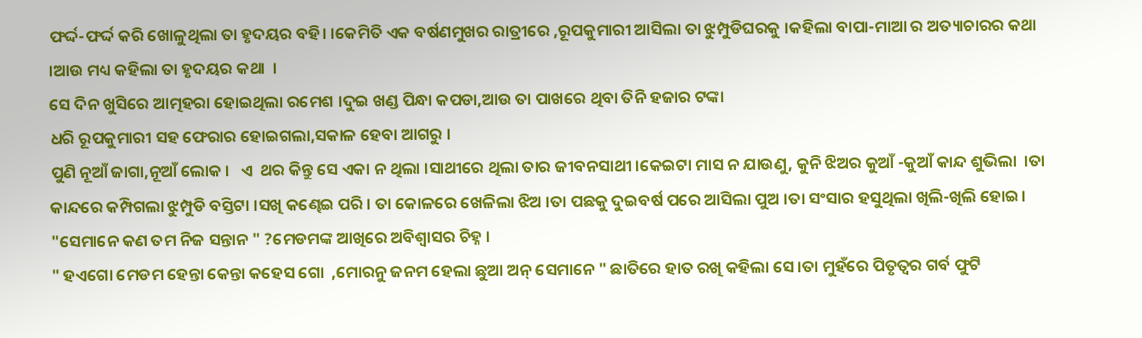ଫର୍ଦ୍ଦ-ଫର୍ଦ୍ଦ କରି ଖୋଳୁଥିଲା ତା ହୃଦୟର ବହି। ।କେମିତି ଏକ ବର୍ଷଣମୁଖର ରାତ୍ରୀରେ ,ରୂପକୁମାରୀ ଆସିଲା ତା ଝୁମ୍ପୁଡିଘରକୁ ।କହିଲା ବାପା-ମାଆ ର ଅତ୍ୟାଚାରର କଥା ।ଆଉ ମଧ୍ୟ କହିଲା ତା ହୃଦୟର କଥା  ।
ସେ ଦିନ ଖୁସିରେ ଆତ୍ମହରା ହୋଇଥିଲା ରମେଶ ।ଦୁଇ ଖଣ୍ଡ ପିନ୍ଧା କପଡା,ଆଉ ତା ପାଖରେ ଥିବା ତିନି ହଜାର ଟଙ୍କା
ଧରି ରୂପକୁମାରୀ ସହ ଫେରାର ହୋଇଗଲା,ସକାଳ ହେବା ଆଗରୁ ।
ପୁଣି ନୂଆଁ ଜାଗା,ନୂଆଁ ଲୋକ ।   ଏ  ଥର କିନ୍ତୁ ସେ ଏକା ନ ଥିଲା ।ସାଥୀରେ ଥିଲା ତାର ଜୀବନସାଥୀ ।କେଇଟା ମାସ ନ ଯାଉଣୁ, କୁନି ଝିଅର କୁଆଁ -କୁଆଁ କାନ୍ଦ ଶୁଭିଲା  ।ତା କାନ୍ଦରେ କମ୍ପିଗଲା ଝୁମ୍ପୁଡି ବସ୍ତିଟା ।ସଖି କଣ୍ଢେଇ ପରି । ତା କୋଳରେ ଖେଳିଲା ଝିଅ ।ତା ପଛକୁ ଦୁଇବର୍ଷ ପରେ ଆସିଲା ପୁଅ ।ତା ସଂସାର ହସୁଥିଲା ଖିଲି-ଖିଲି ହୋଇ।
"ସେମାନେ କଣ ତମ ନିଜ ସନ୍ତାନ " ?ମେଡମଙ୍କ ଆଖିରେ ଅବିଶ୍ୱାସର ଚିହ୍ନ ।
" ହଏଗୋ ମେଡମ ହେନ୍ତା କେନ୍ତା କହେସ ଗୋ  ,ମୋରନୁ ଜନମ ହେଲା ଛୁଆ ଅନ୍ ସେମାନେ " ଛାତିରେ ହାତ ରଖି କହିଲା ସେ ।ତା ମୁହଁରେ ପିତୃତ୍ଵର ଗର୍ବ ଫୁଟି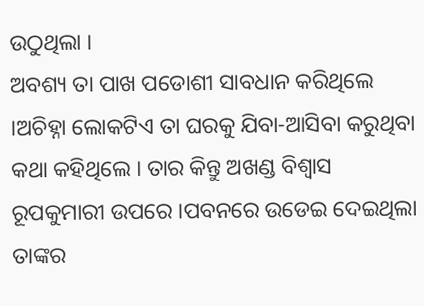ଉଠୁଥିଲା ।
ଅବଶ୍ୟ ତା ପାଖ ପଡୋଶୀ ସାବଧାନ କରିଥିଲେ ।ଅଚିହ୍ନା ଲୋକଟିଏ ତା ଘରକୁ ଯିବା-ଆସିବା କରୁଥିବା କଥା କହିଥିଲେ । ତାର କିନ୍ତୁ ଅଖଣ୍ଡ ବିଶ୍ୱାସ ରୂପକୁମାରୀ ଉପରେ ।ପବନରେ ଉଡେଇ ଦେଇଥିଲା ତାଙ୍କର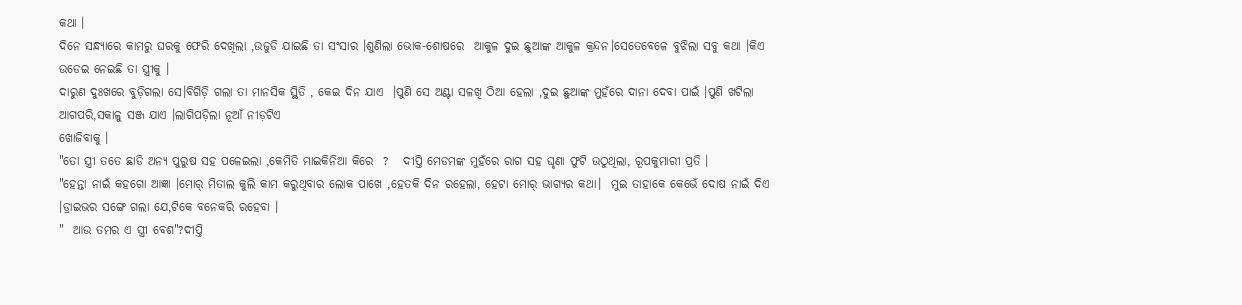କଥା ।
ଦିନେ ସନ୍ଧ୍ୟାରେ କାମରୁ ଘରକୁ ଫେରି ଦେଖିଲା ,ଉଜୁଡି ଯାଇଛି ତା ସଂସାର ।ଶୁଣିଲା ଭୋକ-ଶୋଷରେ  ଆକୁଳ ଦୁଇ ଛୁଆଙ୍କ ଆକୁଳ କ୍ରନ୍ଦନ।ସେତେବେଳେ ବୁଝିଲା ସବୁ କଥା ।କିଏ ଉଡେଇ ନେଇଛି ତା ସ୍ତ୍ରୀକୁ ।
ଦାରୁଣ ଦୁଃଖରେ ବୁଡ଼ିଗଲା ସେ।ବିଗିଡ଼ି ଗଲା ତା ମାନସିକ ସ୍ଥିତି , କେଇ ଦିନ ଯାଏ  ।ପୁଣି ସେ ଅଣ୍ଟା ସଳଖି ଠିଆ ହେଲା ,ଦୁଇ ଛୁଆଙ୍କ ମୁହଁରେ ଦାନା ଦେବା ପାଇଁ ।ପୁଣି ଖଟିଲା ଆଗପରି,ସକାଳୁ ସଞ୍ଜ ଯାଏ ।ଲାଗିପଡ଼ିଲା ନୂଆଁ ନୀଡ଼ଟିଏ
ଖୋଜିବାକୁ ।
"ତୋ ସ୍ତ୍ରୀ ତତେ ଛାଡି ଅନ୍ୟ ପୁରୁଷ ସହ ପଳେଇଲା ,କେମିତି ମାଇକିନିଆ କିରେ  ?   ଦୀପ୍ତି ମେଡମଙ୍କ ମୁହଁରେ ରାଗ ସହ ଘୃଣା ଫୁଟି ଉଠୁଥିଲା, ରୂପକୁମାରୀ ପ୍ରତି ।
"ହେନ୍ତା ନାଇଁ କହଗୋ ଆଜ୍ଞା ।ମୋର୍ ମିତାଲ କୁଲି କାମ କରୁଥିବାର ଲୋକ ପାଖେ ,ହେତକି ଦିନ ରହେଲା, ହେଟା ମୋର୍ ଭାଗ୍ୟର କଥା।  ମୁଇ ତାହାକେ କେଭେଁ ଦୋଷ ନାଇଁ ଦିଏ ।ଡ୍ରାଇଭର ସଙ୍ଗେ ଗଲା ଯେ,ଟିକେ ବନେକରି ରହେବା ।
"  ଆଉ ତମର ଏ ସ୍ତ୍ରୀ ବେଶ"?ଦୀପ୍ତି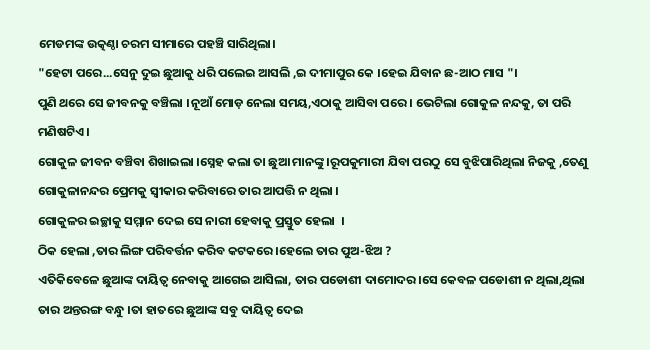ମେଡମଙ୍କ ଉତ୍କଣ୍ଠା ଚରମ ସୀମାରେ ପହଞ୍ଚି ସାରିଥିଲା।
"ହେଟା ପରେ...ସେନୁ ଦୁଇ ଛୁଆକୁ ଧରି ପଲେଇ ଆସଲି ,ଇ ଦୀମାପୁର କେ ।ହେଇ ଯିବାନ ଛ-ଆଠ ମାସ "।
ପୁଣି ଥରେ ସେ ଜୀବନକୁ ବଞ୍ଚିଲା ।ନୂଆଁ ମୋଡ଼ ନେଲା ସମୟ,ଏଠାକୁ ଆସିବା ପରେ । ଭେଟିଲା ଗୋକୁଳ ନନ୍ଦକୁ, ତା ପରି ମଣିଷଟିଏ ।
ଗୋକୁଳ ଜୀବନ ବଞ୍ଚିବା ଶିଖାଇଲା ।ସ୍ନେହ କଲା ତା ଛୁଆ ମାନଙ୍କୁ ।ରୂପକୁମାରୀ ଯିବା ପରଠୁ ସେ ବୁଝିପାରିଥିଲା ନିଜକୁ ,ତେଣୁ ଗୋକୁଳାନନ୍ଦର ପ୍ରେମକୁ ସ୍ୱୀକାର କରିବାରେ ତାର ଆପତ୍ତି ନ ଥିଲା ।
ଗୋକୁଳର ଇଚ୍ଛାକୁ ସମ୍ମାନ ଦେଇ ସେ ନାରୀ ହେବାକୁ ପ୍ରସ୍ତୁତ ହେଲା  ।
ଠିକ ହେଲା ,ତାର ଲିଙ୍ଗ ପରିବର୍ତ୍ତନ କରିବ କଟକରେ ।ହେଲେ ତାର ପୁଅ-ଝିଅ ?
ଏତିକିବେଳେ ଛୁଆଙ୍କ ଦାୟିତ୍ୱ ନେବାକୁ ଆଗେଇ ଆସିଲା, ତାର ପଡୋଶୀ ଦାମୋଦର।ସେ କେବଳ ପଡୋଶୀ ନ ଥିଲା,ଥିଲା ତାର ଅନ୍ତରଙ୍ଗ ବନ୍ଧୁ ।ତା ହାତରେ ଛୁଆଙ୍କ ସବୁ ଦାୟିତ୍ୱ ଦେଇ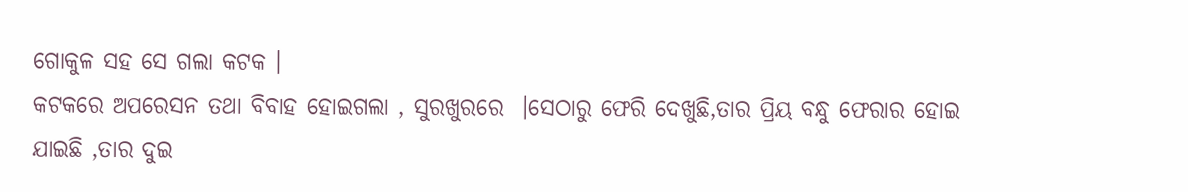ଗୋକୁଳ ସହ ସେ ଗଲା କଟକ ।
କଟକରେ ଅପରେସନ ତଥା ବିବାହ ହୋଇଗଲା , ସୁରଖୁରରେ  ।ସେଠାରୁ ଫେରି ଦେଖୁଛି,ତାର ପ୍ରିୟ ବନ୍ଧୁ ଫେରାର ହୋଇ ଯାଇଛି ,ତାର ଦୁଇ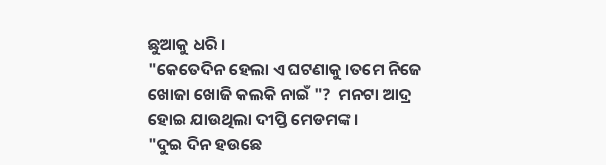ଛୁଆକୁ ଧରି ।
"କେତେଦିନ ହେଲା ଏ ଘଟଣାକୁ ।ତମେ ନିଜେ ଖୋଜା ଖୋଜି କଲକି ନାଇଁ "?  ମନଟା ଆଦ୍ର ହୋଇ ଯାଉଥିଲା ଦୀପ୍ତି ମେଡମଙ୍କ ।
"ଦୁଇ ଦିନ ହଉଛେ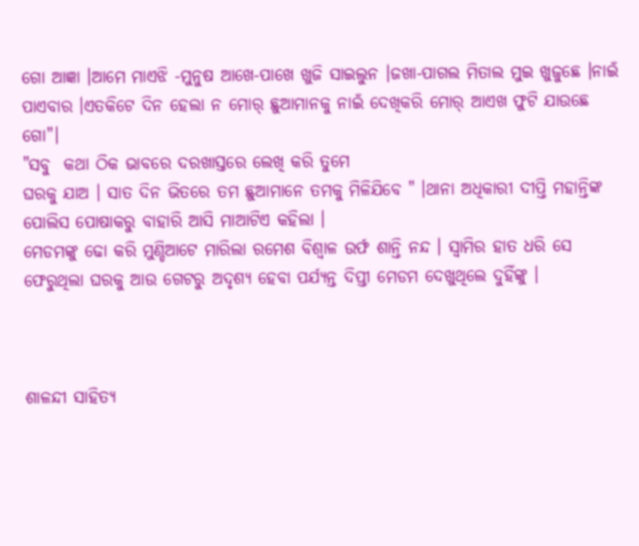ଗୋ ଆଜ୍ଞା ।ଆମେ ମାଏଝି -ମୁନୁଷ ଆଖେ-ପାଖେ ଖୁଜି ସାଇଲୁନ ।ଜଖା-ପାଗଲ ମିତାଲ ମୁଇ ଖୁଜୁଛେ ।ନାଇଁ ପାଏବାର ।ଏତକିଟେ ଦିନ ହେଲା ନ ମୋର୍ ଛୁଆମାନକୁ ନାଇଁ ଦେଖିକରି ମୋର୍ ଆଏଖ ଫୁଟି ଯାଉଛେ ଗୋ"।
"ସବୁ  କଥା ଠିକ ଭାବରେ ଦରଖାସ୍ତରେ ଲେଖି କରି ତୁମେ
ଘରକୁ ଯାଅ । ସାତ ଦିନ ଭିତରେ ତମ ଛୁଆମାନେ ତମକୁ ମିଳିଯିବେ " ।ଥାନା ଅଧିକାରୀ ଦୀପ୍ତି ମହାନ୍ତିଙ୍କ ପୋଲିସ ପୋଷାକରୁ ବାହାରି ଆସି ମାଆଟିଏ କହିଲା ।
ମେଡମଙ୍କୁ ଢୋ କରି ମୁଣ୍ଡିଆଟେ ମାରିଲା ରମେଶ ବିଶ୍ୱାଳ ଉର୍ଫ ଶାନ୍ତି ନନ୍ଦ । ସ୍ୱାମିର ହାତ ଧରି ସେ ଫେରୁଥିଲା ଘରକୁ ଆଉ ଗେଟରୁ ଅଦୃଶ୍ୟ ହେବା ପର୍ଯ୍ୟନ୍ତ ଦିପ୍ତୀ ମେଡମ ଦେଖୁଥିଲେ ଦୁହିଁଙ୍କୁ ।



ଶାଳନ୍ଦୀ ସାହିତ୍ଯ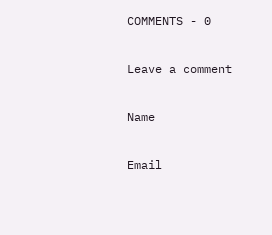COMMENTS - 0

Leave a comment

Name

Email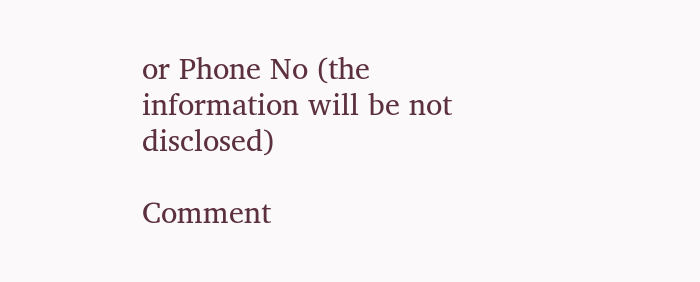or Phone No (the information will be not disclosed)

Comment